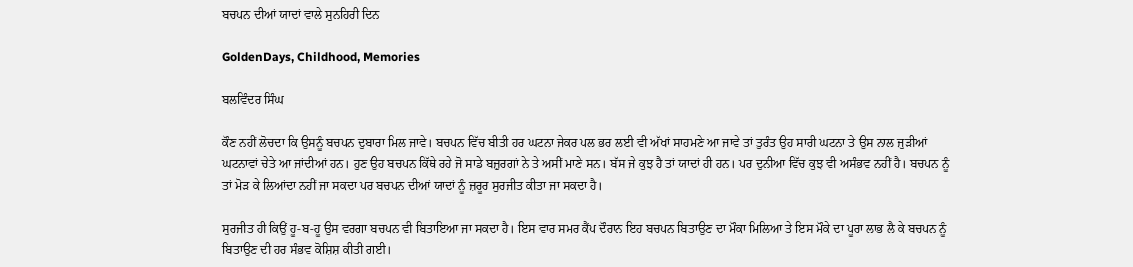ਬਚਪਨ ਦੀਆਂ ਯਾਦਾਂ ਵਾਲੇ ਸੁਨਹਿਰੀ ਦਿਨ

GoldenDays, Childhood, Memories

ਬਲਵਿੰਦਰ ਸਿੰਘ

ਕੌਣ ਨਹੀਂ ਲੋਚਦਾ ਕਿ ਉਸਨੂੰ ਬਚਪਨ ਦੁਬਾਰਾ ਮਿਲ ਜਾਵੇ। ਬਚਪਨ ਵਿੱਚ ਬੀਤੀ ਹਰ ਘਟਨਾ ਜੇਕਰ ਪਲ ਭਰ ਲਈ ਵੀ ਅੱਖਾਂ ਸਾਹਮਣੇ ਆ ਜਾਵੇ ਤਾਂ ਤੁਰੰਤ ਉਹ ਸਾਰੀ ਘਟਨਾ ਤੇ ਉਸ ਨਾਲ ਜੁੜੀਆਂ ਘਟਨਾਵਾਂ ਚੇਤੇ ਆ ਜਾਂਦੀਆਂ ਹਨ। ਹੁਣ ਉਹ ਬਚਪਨ ਕਿੱਥੇ ਰਹੇ ਜੋ ਸਾਡੇ ਬਜ਼ੁਰਗਾਂ ਨੇ ਤੇ ਅਸੀਂ ਮਾਣੇ ਸਨ। ਬੱਸ ਜੇ ਕੁਝ ਹੈ ਤਾਂ ਯਾਦਾਂ ਹੀ ਹਨ। ਪਰ ਦੁਨੀਆ ਵਿੱਚ ਕੁਝ ਵੀ ਅਸੰਭਵ ਨਹੀਂ ਹੈ। ਬਚਪਨ ਨੂੰ ਤਾਂ ਮੋੜ ਕੇ ਲਿਆਂਦਾ ਨਹੀਂ ਜਾ ਸਕਦਾ ਪਰ ਬਚਪਨ ਦੀਆਂ ਯਾਦਾਂ ਨੂੰ ਜ਼ਰੂਰ ਸੁਰਜੀਤ ਕੀਤਾ ਜਾ ਸਕਦਾ ਹੈ।

ਸੁਰਜੀਤ ਹੀ ਕਿਉਂ ਹੂ-ਬ-ਹੂ ਉਸ ਵਰਗਾ ਬਚਪਨ ਵੀ ਬਿਤਾਇਆ ਜਾ ਸਕਦਾ ਹੈ। ਇਸ ਵਾਰ ਸਮਰ ਕੈਂਪ ਦੌਰਾਨ ਇਹ ਬਚਪਨ ਬਿਤਾਉਣ ਦਾ ਮੌਕਾ ਮਿਲਿਆ ਤੇ ਇਸ ਮੌਕੇ ਦਾ ਪੂਰਾ ਲਾਭ ਲੈ ਕੇ ਬਚਪਨ ਨੂੰ ਬਿਤਾਉਣ ਦੀ ਹਰ ਸੰਭਵ ਕੋਸ਼ਿਸ਼ ਕੀਤੀ ਗਈ।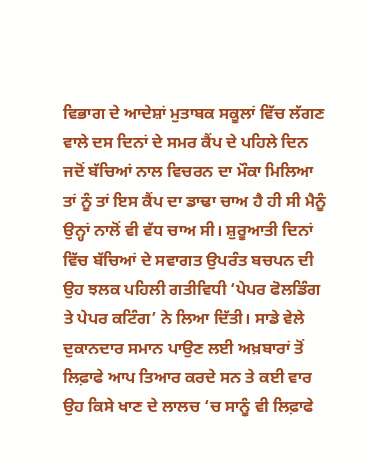ਵਿਭਾਗ ਦੇ ਆਦੇਸ਼ਾਂ ਮੁਤਾਬਕ ਸਕੂਲਾਂ ਵਿੱਚ ਲੱਗਣ ਵਾਲੇ ਦਸ ਦਿਨਾਂ ਦੇ ਸਮਰ ਕੈਂਪ ਦੇ ਪਹਿਲੇ ਦਿਨ ਜਦੋਂ ਬੱਚਿਆਂ ਨਾਲ ਵਿਚਰਨ ਦਾ ਮੌਕਾ ਮਿਲਿਆ ਤਾਂ ਨੂੰ ਤਾਂ ਇਸ ਕੈਂਪ ਦਾ ਡਾਢਾ ਚਾਅ ਹੈ ਹੀ ਸੀ ਮੈਨੂੰ ਉਨ੍ਹਾਂ ਨਾਲੋਂ ਵੀ ਵੱਧ ਚਾਅ ਸੀ। ਸ਼ੁਰੂਆਤੀ ਦਿਨਾਂ ਵਿੱਚ ਬੱਚਿਆਂ ਦੇ ਸਵਾਗਤ ਉਪਰੰਤ ਬਚਪਨ ਦੀ ਉਹ ਝਲਕ ਪਹਿਲੀ ਗਤੀਵਿਧੀ ‘ਪੇਪਰ ਫੋਲਡਿੰਗ ਤੇ ਪੇਪਰ ਕਟਿੰਗ’ ਨੇ ਲਿਆ ਦਿੱਤੀ। ਸਾਡੇ ਵੇਲੇ ਦੁਕਾਨਦਾਰ ਸਮਾਨ ਪਾਉਣ ਲਈ ਅਖ਼ਬਾਰਾਂ ਤੋਂ ਲਿਫ਼ਾਫੇ ਆਪ ਤਿਆਰ ਕਰਦੇ ਸਨ ਤੇ ਕਈ ਵਾਰ ਉਹ ਕਿਸੇ ਖਾਣ ਦੇ ਲਾਲਚ ‘ਚ ਸਾਨੂੰ ਵੀ ਲਿਫ਼ਾਫੇ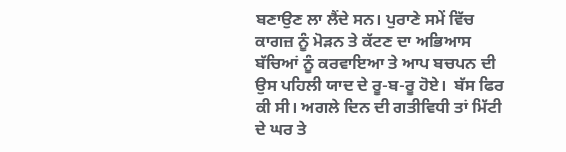ਬਣਾਉਣ ਲਾ ਲੈਂਦੇ ਸਨ। ਪੁਰਾਣੇ ਸਮੇਂ ਵਿੱਚ ਕਾਗਜ਼ ਨੂੰ ਮੋੜਨ ਤੇ ਕੱਟਣ ਦਾ ਅਭਿਆਸ ਬੱਚਿਆਂ ਨੂੰ ਕਰਵਾਇਆ ਤੇ ਆਪ ਬਚਪਨ ਦੀ ਉਸ ਪਹਿਲੀ ਯਾਦ ਦੇ ਰੂ-ਬ-ਰੂ ਹੋਏ।  ਬੱਸ ਫਿਰ ਕੀ ਸੀ। ਅਗਲੇ ਦਿਨ ਦੀ ਗਤੀਵਿਧੀ ਤਾਂ ਮਿੱਟੀ ਦੇ ਘਰ ਤੇ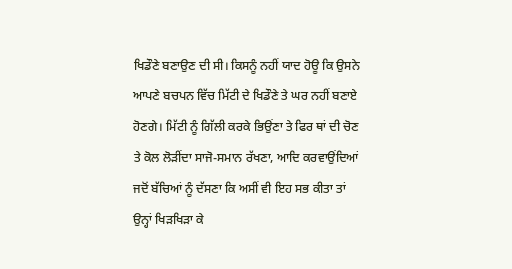ਖਿਡੌਣੇ ਬਣਾਉਣ ਦੀ ਸੀ। ਕਿਸਨੂੰ ਨਹੀਂ ਯਾਦ ਹੋਊ ਕਿ ਉਸਨੇ ਆਪਣੇ ਬਚਪਨ ਵਿੱਚ ਮਿੱਟੀ ਦੇ ਖਿਡੌਣੇ ਤੇ ਘਰ ਨਹੀਂ ਬਣਾਏ ਹੋਣਗੇ। ਮਿੱਟੀ ਨੂੰ ਗਿੱਲੀ ਕਰਕੇ ਭਿਉਂਣਾ ਤੇ ਫਿਰ ਥਾਂ ਦੀ ਚੋਣ ਤੇ ਕੋਲ ਲੋੜੀਂਦਾ ਸਾਜੋ-ਸਮਾਨ ਰੱਖਣਾ, ਆਦਿ ਕਰਵਾਉਂਦਿਆਂ ਜਦੋਂ ਬੱਚਿਆਂ ਨੂੰ ਦੱਸਣਾ ਕਿ ਅਸੀਂ ਵੀ ਇਹ ਸਭ ਕੀਤਾ ਤਾਂ ਉਨ੍ਹਾਂ ਖਿੜਖਿੜਾ ਕੇ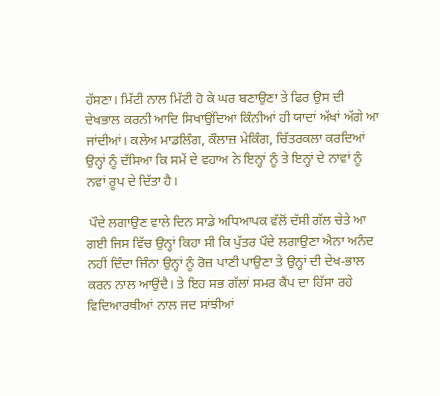ਹੱਸਣਾ। ਮਿੱਟੀ ਨਾਲ ਮਿੱਟੀ ਹੋ ਕੇ ਘਰ ਬਣਾਉਣਾ ਤੇ ਫਿਰ ਉਸ ਦੀ ਦੇਖਭਾਲ ਕਰਨੀ ਆਦਿ ਸਿਖਾਉਂਦਿਆਂ ਕਿੰਨੀਆਂ ਹੀ ਯਾਦਾਂ ਅੱਖਾਂ ਅੱਗੇ ਆ ਜਾਂਦੀਆਂ। ਕਲੇਅ ਮਾਡਲਿੰਗ, ਕੌਲਾਜ਼ ਮੇਕਿੰਗ, ਚਿੱਤਰਕਲਾ ਕਰਦਿਆਂ ਉਨ੍ਹਾਂ ਨੂੰ ਦੱਸਿਆ ਕਿ ਸਮੇਂ ਦੇ ਵਹਾਅ ਨੇ ਇਨ੍ਹਾਂ ਨੂੰ ਤੇ ਇਨ੍ਹਾਂ ਦੇ ਨਾਵਾਂ ਨੂੰ ਨਵਾਂ ਰੂਪ ਦੇ ਦਿੱਤਾ ਹੈ।

 ਪੌਦੇ ਲਗਾਉਣ ਵਾਲੇ ਦਿਨ ਸਾਡੇ ਅਧਿਆਪਕ ਵੱਲੋਂ ਦੱਸੀ ਗੱਲ ਚੇਤੇ ਆ ਗਈ ਜਿਸ ਵਿੱਚ ਉਨ੍ਹਾਂ ਕਿਹਾ ਸੀ ਕਿ ਪੁੱਤਰ ਪੌਦੇ ਲਗਾਉਣਾ ਐਨਾ ਅਨੰਦ ਨਹੀਂ ਦਿੰਦਾ ਜਿੰਨਾ ਉਨ੍ਹਾਂ ਨੂੰ ਰੋਜ਼ ਪਾਣੀ ਪਾਉਣਾ ਤੇ ਉਨ੍ਹਾਂ ਦੀ ਦੇਖ-ਭਾਲ ਕਰਨ ਨਾਲ ਆਉਂਦੈ। ਤੇ ਇਹ ਸਭ ਗੱਲਾਂ ਸਮਰ ਕੈਂਪ ਦਾ ਹਿੱਸਾ ਰਹੇ ਵਿਦਿਆਰਥੀਆਂ ਨਾਲ ਜਦ ਸਾਂਝੀਆਂ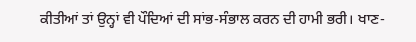ਕੀਤੀਆਂ ਤਾਂ ਉਨ੍ਹਾਂ ਵੀ ਪੌਦਿਆਂ ਦੀ ਸਾਂਭ-ਸੰਭਾਲ ਕਰਨ ਦੀ ਹਾਮੀ ਭਰੀ। ਖਾਣ-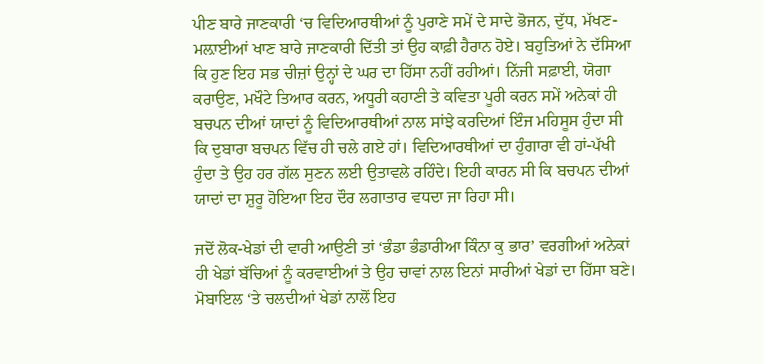ਪੀਣ ਬਾਰੇ ਜਾਣਕਾਰੀ ‘ਚ ਵਿਦਿਆਰਥੀਆਂ ਨੂੰ ਪੁਰਾਣੇ ਸਮੇਂ ਦੇ ਸਾਦੇ ਭੋਜਨ, ਦੁੱਧ, ਮੱਖਣ-ਮਲ਼ਾਈਆਂ ਖਾਣ ਬਾਰੇ ਜਾਣਕਾਰੀ ਦਿੱਤੀ ਤਾਂ ਉਹ ਕਾਫ਼ੀ ਹੈਰਾਨ ਹੋਏ। ਬਹੁਤਿਆਂ ਨੇ ਦੱਸਿਆ ਕਿ ਹੁਣ ਇਹ ਸਭ ਚੀਜ਼ਾਂ ਉਨ੍ਹਾਂ ਦੇ ਘਰ ਦਾ ਹਿੱਸਾ ਨਹੀਂ ਰਹੀਆਂ। ਨਿੱਜੀ ਸਫ਼ਾਈ, ਯੋਗਾ ਕਰਾਉਣ, ਮਖੌਟੇ ਤਿਆਰ ਕਰਨ, ਅਧੂਰੀ ਕਹਾਣੀ ਤੇ ਕਵਿਤਾ ਪੂਰੀ ਕਰਨ ਸਮੇਂ ਅਨੇਕਾਂ ਹੀ ਬਚਪਨ ਦੀਆਂ ਯਾਦਾਂ ਨੂੰ ਵਿਦਿਆਰਥੀਆਂ ਨਾਲ ਸਾਂਝੇ ਕਰਦਿਆਂ ਇੰਜ ਮਹਿਸੂਸ ਹੁੰਦਾ ਸੀ ਕਿ ਦੁਬਾਰਾ ਬਚਪਨ ਵਿੱਚ ਹੀ ਚਲੇ ਗਏ ਹਾਂ। ਵਿਦਿਆਰਥੀਆਂ ਦਾ ਹੁੰਗਾਰਾ ਵੀ ਹਾਂ-ਪੱਖੀ ਹੁੰਦਾ ਤੇ ਉਹ ਹਰ ਗੱਲ ਸੁਣਨ ਲਈ ਉਤਾਵਲੇ ਰਹਿੰਦੇ। ਇਹੀ ਕਾਰਨ ਸੀ ਕਿ ਬਚਪਨ ਦੀਆਂ ਯਾਦਾਂ ਦਾ ਸ਼ੁਰੂ ਹੋਇਆ ਇਹ ਦੌਰ ਲਗਾਤਾਰ ਵਧਦਾ ਜਾ ਰਿਹਾ ਸੀ।

ਜਦੋਂ ਲੋਕ-ਖੇਡਾਂ ਦੀ ਵਾਰੀ ਆਉਣੀ ਤਾਂ ‘ਭੰਡਾ ਭੰਡਾਰੀਆ ਕਿੰਨਾ ਕੁ ਭਾਰ’ ਵਰਗੀਆਂ ਅਨੇਕਾਂ ਹੀ ਖੇਡਾਂ ਬੱਚਿਆਂ ਨੂੰ ਕਰਵਾਈਆਂ ਤੇ ਉਹ ਚਾਵਾਂ ਨਾਲ ਇਨਾਂ ਸਾਰੀਆਂ ਖੇਡਾਂ ਦਾ ਹਿੱਸਾ ਬਣੇ। ਮੋਬਾਇਲ ‘ਤੇ ਚਲਦੀਆਂ ਖੇਡਾਂ ਨਾਲੋਂ ਇਹ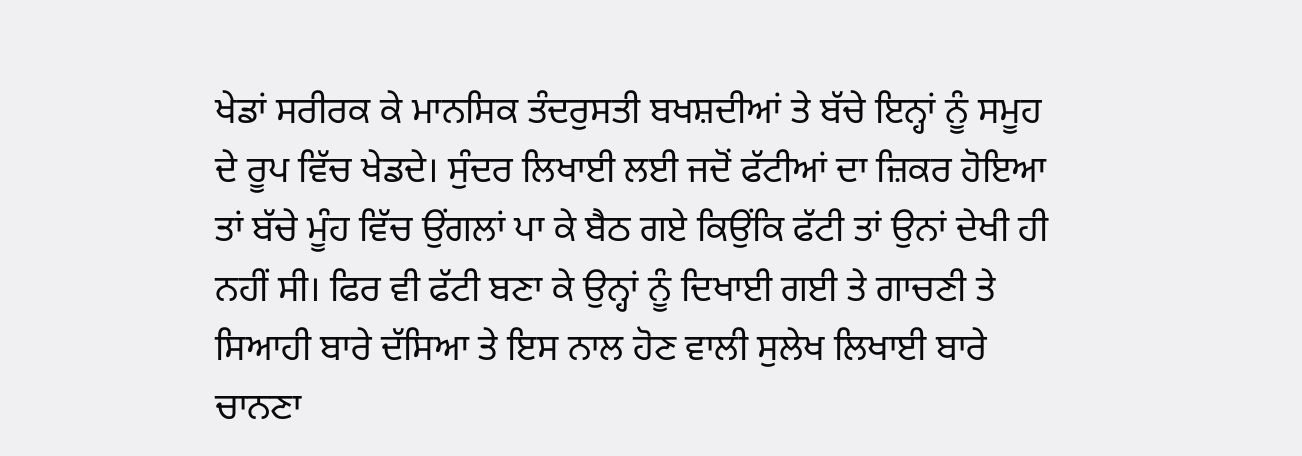ਖੇਡਾਂ ਸਰੀਰਕ ਕੇ ਮਾਨਸਿਕ ਤੰਦਰੁਸਤੀ ਬਖਸ਼ਦੀਆਂ ਤੇ ਬੱਚੇ ਇਨ੍ਹਾਂ ਨੂੰ ਸਮੂਹ ਦੇ ਰੂਪ ਵਿੱਚ ਖੇਡਦੇ। ਸੁੰਦਰ ਲਿਖਾਈ ਲਈ ਜਦੋਂ ਫੱਟੀਆਂ ਦਾ ਜ਼ਿਕਰ ਹੋਇਆ ਤਾਂ ਬੱਚੇ ਮੂੰਹ ਵਿੱਚ ਉਂਗਲਾਂ ਪਾ ਕੇ ਬੈਠ ਗਏ ਕਿਉਂਕਿ ਫੱਟੀ ਤਾਂ ਉਨਾਂ ਦੇਖੀ ਹੀ ਨਹੀਂ ਸੀ। ਫਿਰ ਵੀ ਫੱਟੀ ਬਣਾ ਕੇ ਉਨ੍ਹਾਂ ਨੂੰ ਦਿਖਾਈ ਗਈ ਤੇ ਗਾਚਣੀ ਤੇ ਸਿਆਹੀ ਬਾਰੇ ਦੱਸਿਆ ਤੇ ਇਸ ਨਾਲ ਹੋਣ ਵਾਲੀ ਸੁਲੇਖ ਲਿਖਾਈ ਬਾਰੇ ਚਾਨਣਾ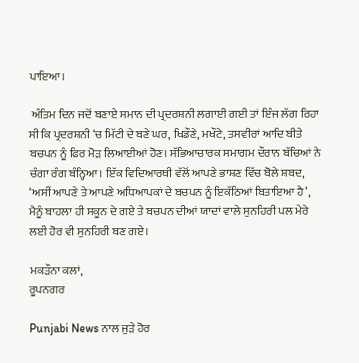ਪਾਇਆ।

 ਅੰਤਿਮ ਦਿਨ ਜਦੋਂ ਬਣਾਏ ਸਮਾਨ ਦੀ ਪ੍ਰਦਰਸ਼ਨੀ ਲਗਾਈ ਗਈ ਤਾਂ ਇੰਜ ਲੱਗ ਰਿਹਾ ਸੀ ਕਿ ਪ੍ਰਦਰਸ਼ਨੀ ‘ਚ ਮਿੱਟੀ ਦੇ ਬਣੇ ਘਰ, ਖਿਡੌਣੇ, ਮਖੌਟੇ, ਤਸਵੀਰਾਂ ਆਦਿ ਬੀਤੇ ਬਚਪਨ ਨੂੰ ਫਿਰ ਮੋੜ ਲਿਆਈਆਂ ਹੋਣ। ਸੱਭਿਆਚਾਰਕ ਸਮਾਗਮ ਦੌਰਾਨ ਬੱਚਿਆਂ ਨੇ ਚੰਗਾ ਰੰਗ ਬੰਨ੍ਹਿਆ। ਇੱਕ ਵਿਦਿਆਰਥੀ ਵੱਲੋਂ ਆਪਣੇ ਭਾਸ਼ਣ ਵਿੱਚ ਬੋਲੇ ਸ਼ਬਦ, ‘ਅਸੀਂ ਆਪਣੇ ਤੇ ਆਪਣੇ ਅਧਿਆਪਕਾਂ ਦੇ ਬਚਪਨ ਨੂੰ ਇਕੱਠਿਆਂ ਬਿਤਾਇਆ ਹੈ’, ਮੈਨੂੰ ਬਾਹਲਾ ਹੀ ਸਕੂਨ ਦੇ ਗਏ ਤੇ ਬਚਪਨ ਦੀਆਂ ਯਾਦਾਂ ਵਾਲੇ ਸੁਨਹਿਰੀ ਪਲ ਮੇਰੇ ਲਈ ਹੋਰ ਵੀ ਸੁਨਹਿਰੀ ਬਣ ਗਏ।

ਮਕੜੌਨਾ ਕਲਾਂ,
ਰੂਪਨਗਰ

Punjabi News ਨਾਲ ਜੁੜੇ ਹੋਰ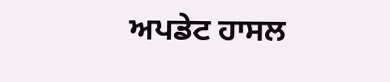ਅਪਡੇਟ ਹਾਸਲ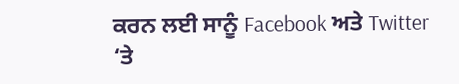ਕਰਨ ਲਈ ਸਾਨੂੰ Facebook ਅਤੇ Twitter ‘ਤੇ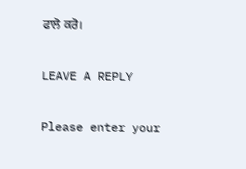ਫਾਲੋ ਕਰੋ।

LEAVE A REPLY

Please enter your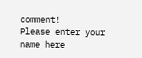comment!
Please enter your name here